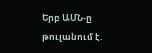Երբ ԱՄՆ-ը թուլանում է.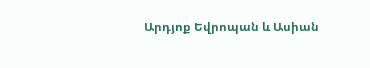Արդյոք Եվրոպան և Ասիան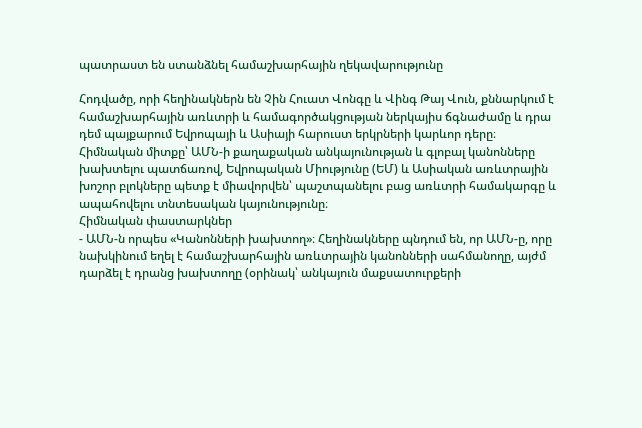պատրաստ են ստանձնել համաշխարհային ղեկավարությունը

Հոդվածը, որի հեղինակներն են Չին Հուատ Վոնգը և Վինգ Թայ Վուն, քննարկում է համաշխարհային առևտրի և համագործակցության ներկայիս ճգնաժամը և դրա դեմ պայքարում Եվրոպայի և Ասիայի հարուստ երկրների կարևոր դերը։ Հիմնական միտքը՝ ԱՄՆ-ի քաղաքական անկայունության և գլոբալ կանոնները խախտելու պատճառով, Եվրոպական Միությունը (ԵՄ) և Ասիական առևտրային խոշոր բլոկները պետք է միավորվեն՝ պաշտպանելու բաց առևտրի համակարգը և ապահովելու տնտեսական կայունությունը։
Հիմնական փաստարկներ
- ԱՄՆ-ն որպես «Կանոնների խախտող»։ Հեղինակները պնդում են, որ ԱՄՆ-ը, որը նախկինում եղել է համաշխարհային առևտրային կանոնների սահմանողը, այժմ դարձել է դրանց խախտողը (օրինակ՝ անկայուն մաքսատուրքերի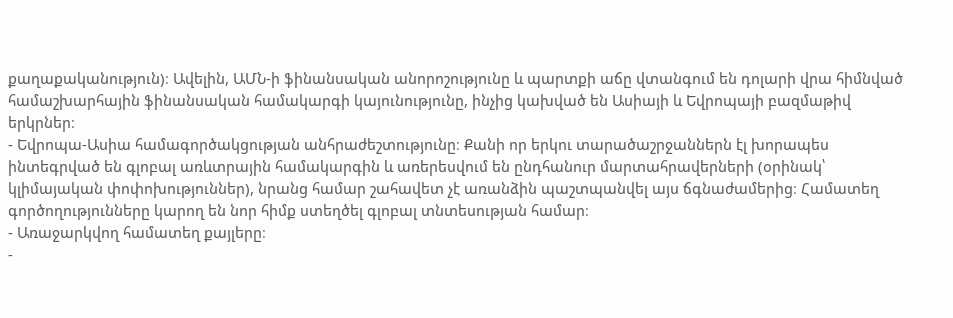քաղաքականություն)։ Ավելին, ԱՄՆ-ի ֆինանսական անորոշությունը և պարտքի աճը վտանգում են դոլարի վրա հիմնված համաշխարհային ֆինանսական համակարգի կայունությունը, ինչից կախված են Ասիայի և Եվրոպայի բազմաթիվ երկրներ։
- Եվրոպա-Ասիա համագործակցության անհրաժեշտությունը։ Քանի որ երկու տարածաշրջաններն էլ խորապես ինտեգրված են գլոբալ առևտրային համակարգին և առերեսվում են ընդհանուր մարտահրավերների (օրինակ՝ կլիմայական փոփոխություններ), նրանց համար շահավետ չէ առանձին պաշտպանվել այս ճգնաժամերից։ Համատեղ գործողությունները կարող են նոր հիմք ստեղծել գլոբալ տնտեսության համար։
- Առաջարկվող համատեղ քայլերը։
-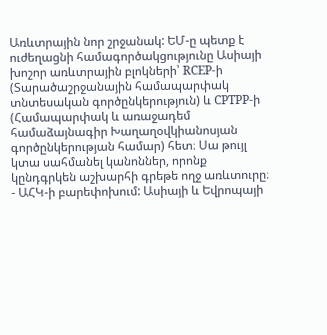Առևտրային նոր շրջանակ: ԵՄ-ը պետք է ուժեղացնի համագործակցությունը Ասիայի խոշոր առևտրային բլոկների՝ RCEP-ի (Տարածաշրջանային համապարփակ տնտեսական գործընկերություն) և CPTPP-ի (Համապարփակ և առաջադեմ համաձայնագիր Խաղաղօվկիանոսյան գործընկերության համար) հետ։ Սա թույլ կտա սահմանել կանոններ, որոնք կընդգրկեն աշխարհի գրեթե ողջ առևտուրը։
- ԱՀԿ-ի բարեփոխում: Ասիայի և Եվրոպայի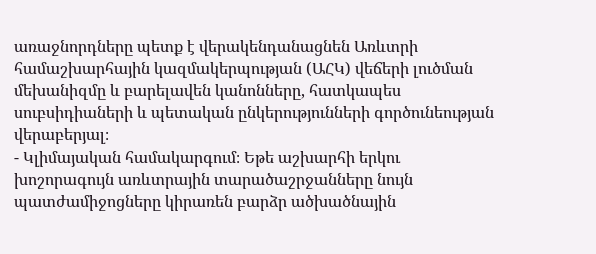առաջնորդները պետք է վերակենդանացնեն Առևտրի համաշխարհային կազմակերպության (ԱՀԿ) վեճերի լուծման մեխանիզմը և բարելավեն կանոնները, հատկապես սուբսիդիաների և պետական ընկերությունների գործունեության վերաբերյալ։
- Կլիմայական համակարգում։ Եթե աշխարհի երկու խոշորագույն առևտրային տարածաշրջանները նույն պատժամիջոցները կիրառեն բարձր ածխածնային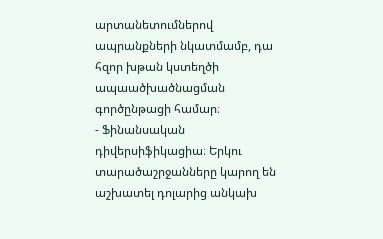արտանետումներով ապրանքների նկատմամբ, դա հզոր խթան կստեղծի ապաածխածնացման գործընթացի համար։
- Ֆինանսական դիվերսիֆիկացիա։ Երկու տարածաշրջանները կարող են աշխատել դոլարից անկախ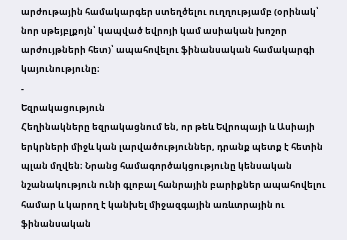արժութային համակարգեր ստեղծելու ուղղությամբ (օրինակ՝ նոր սթեյբլքոյն՝ կապված եվրոյի կամ ասիական խոշոր արժույթների հետ)՝ ապահովելու ֆինանսական համակարգի կայունությունը։
-
Եզրակացություն
Հեղինակները եզրակացնում են, որ թեև Եվրոպայի և Ասիայի երկրների միջև կան լարվածություններ, դրանք պետք է հետին պլան մղվեն։ Նրանց համագործակցությունը կենսական նշանակություն ունի գլոբալ հանրային բարիքներ ապահովելու համար և կարող է կանխել միջազգային առևտրային ու ֆինանսական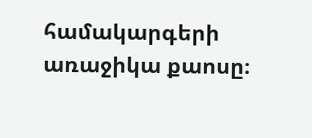համակարգերի առաջիկա քաոսը։